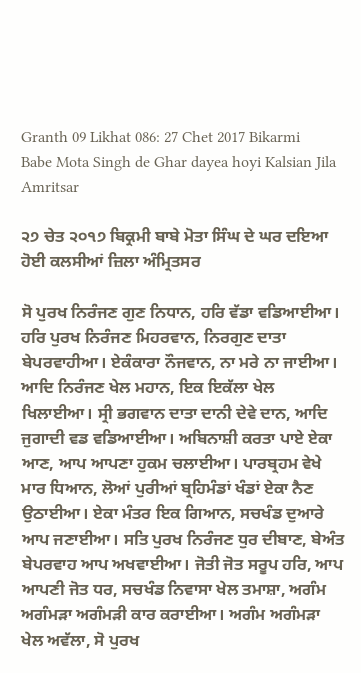Granth 09 Likhat 086: 27 Chet 2017 Bikarmi Babe Mota Singh de Ghar dayea hoyi Kalsian Jila Amritsar

੨੭ ਚੇਤ ੨੦੧੭ ਬਿਕ੍ਰਮੀ ਬਾਬੇ ਮੋਤਾ ਸਿੰਘ ਦੇ ਘਰ ਦਇਆ ਹੋਈ ਕਲਸੀਆਂ ਜ਼ਿਲਾ ਅੰਮ੍ਰਿਤਸਰ

ਸੋ ਪੁਰਖ ਨਿਰੰਜਣ ਗੁਣ ਨਿਧਾਨ, ਹਰਿ ਵੱਡਾ ਵਡਿਆਈਆ। ਹਰਿ ਪੁਰਖ ਨਿਰੰਜਣ ਮਿਹਰਵਾਨ, ਨਿਰਗੁਣ ਦਾਤਾ ਬੇਪਰਵਾਹੀਆ। ਏਕੰਕਾਰਾ ਨੌਜਵਾਨ, ਨਾ ਮਰੇ ਨਾ ਜਾਈਆ। ਆਦਿ ਨਿਰੰਜਣ ਖੇਲ ਮਹਾਨ, ਇਕ ਇਕੱਲਾ ਖੇਲ ਖਿਲਾਈਆ। ਸ੍ਰੀ ਭਗਵਾਨ ਦਾਤਾ ਦਾਨੀ ਦੇਵੇ ਦਾਨ, ਆਦਿ ਜੁਗਾਦੀ ਵਡ ਵਡਿਆਈਆ। ਅਬਿਨਾਸ਼ੀ ਕਰਤਾ ਪਾਏ ਏਕਾ ਆਣ, ਆਪ ਆਪਣਾ ਹੁਕਮ ਚਲਾਈਆ। ਪਾਰਬ੍ਰਹਮ ਵੇਖੇ ਮਾਰ ਧਿਆਨ, ਲੋਆਂ ਪੁਰੀਆਂ ਬ੍ਰਹਿਮੰਡਾਂ ਖੰਡਾਂ ਏਕਾ ਨੈਣ ਉਠਾਈਆ। ਏਕਾ ਮੰਤਰ ਇਕ ਗਿਆਨ, ਸਚਖੰਡ ਦੁਆਰੇ ਆਪ ਜਣਾਈਆ। ਸਤਿ ਪੁਰਖ ਨਿਰੰਜਣ ਧੁਰ ਦੀਬਾਣ, ਬੇਅੰਤ ਬੇਪਰਵਾਹ ਆਪ ਅਖਵਾਈਆ। ਜੋਤੀ ਜੋਤ ਸਰੂਪ ਹਰਿ, ਆਪ ਆਪਣੀ ਜੋਤ ਧਰ, ਸਚਖੰਡ ਨਿਵਾਸਾ ਖੇਲ ਤਮਾਸ਼ਾ, ਅਗੰਮ ਅਗੰਮੜਾ ਅਗੰਮੜੀ ਕਾਰ ਕਰਾਈਆ। ਅਗੰਮ ਅਗੰਮੜਾ ਖੇਲ ਅਵੱਲਾ, ਸੋ ਪੁਰਖ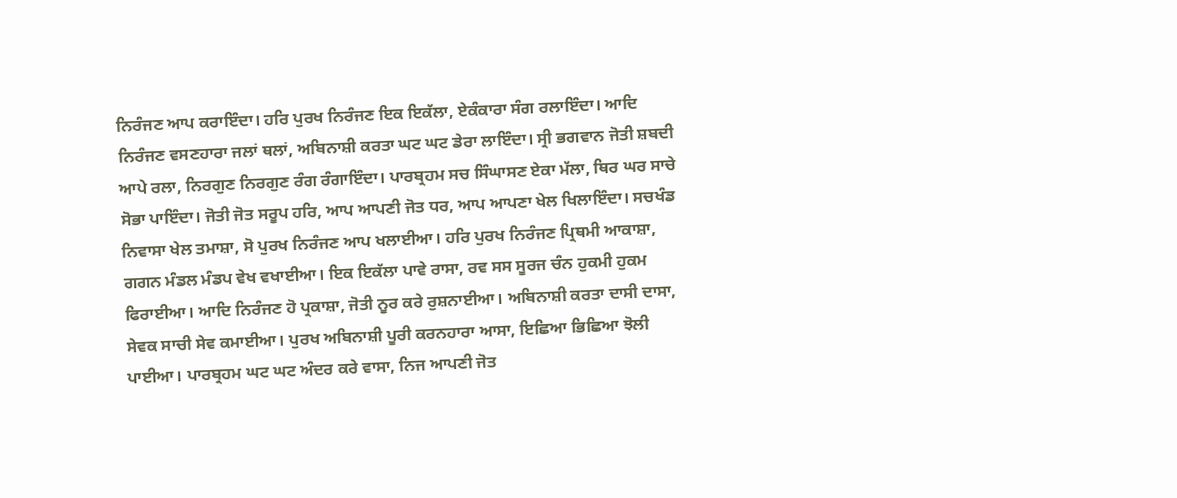ਨਿਰੰਜਣ ਆਪ ਕਰਾਇੰਦਾ। ਹਰਿ ਪੁਰਖ ਨਿਰੰਜਣ ਇਕ ਇਕੱਲਾ, ਏਕੰਕਾਰਾ ਸੰਗ ਰਲਾਇੰਦਾ। ਆਦਿ ਨਿਰੰਜਣ ਵਸਣਹਾਰਾ ਜਲਾਂ ਥਲਾਂ, ਅਬਿਨਾਸ਼ੀ ਕਰਤਾ ਘਟ ਘਟ ਡੇਰਾ ਲਾਇੰਦਾ। ਸ੍ਰੀ ਭਗਵਾਨ ਜੋਤੀ ਸ਼ਬਦੀ ਆਪੇ ਰਲਾ, ਨਿਰਗੁਣ ਨਿਰਗੁਣ ਰੰਗ ਰੰਗਾਇੰਦਾ। ਪਾਰਬ੍ਰਹਮ ਸਚ ਸਿੰਘਾਸਣ ਏਕਾ ਮੱਲਾ, ਥਿਰ ਘਰ ਸਾਚੇ ਸੋਭਾ ਪਾਇੰਦਾ। ਜੋਤੀ ਜੋਤ ਸਰੂਪ ਹਰਿ, ਆਪ ਆਪਣੀ ਜੋਤ ਧਰ, ਆਪ ਆਪਣਾ ਖੇਲ ਖਿਲਾਇੰਦਾ। ਸਚਖੰਡ ਨਿਵਾਸਾ ਖੇਲ ਤਮਾਸ਼ਾ, ਸੋ ਪੁਰਖ ਨਿਰੰਜਣ ਆਪ ਖਲਾਈਆ। ਹਰਿ ਪੁਰਖ ਨਿਰੰਜਣ ਪ੍ਰਿਥਮੀ ਆਕਾਸ਼ਾ, ਗਗਨ ਮੰਡਲ ਮੰਡਪ ਵੇਖ ਵਖਾਈਆ। ਇਕ ਇਕੱਲਾ ਪਾਵੇ ਰਾਸਾ, ਰਵ ਸਸ ਸੂਰਜ ਚੰਨ ਹੁਕਮੀ ਹੁਕਮ ਫਿਰਾਈਆ। ਆਦਿ ਨਿਰੰਜਣ ਹੋ ਪ੍ਰਕਾਸ਼ਾ, ਜੋਤੀ ਨੂਰ ਕਰੇ ਰੁਸ਼ਨਾਈਆ। ਅਬਿਨਾਸ਼ੀ ਕਰਤਾ ਦਾਸੀ ਦਾਸਾ, ਸੇਵਕ ਸਾਚੀ ਸੇਵ ਕਮਾਈਆ। ਪੁਰਖ ਅਬਿਨਾਸ਼ੀ ਪੂਰੀ ਕਰਨਹਾਰਾ ਆਸਾ, ਇਛਿਆ ਭਿਛਿਆ ਝੋਲੀ ਪਾਈਆ। ਪਾਰਬ੍ਰਹਮ ਘਟ ਘਟ ਅੰਦਰ ਕਰੇ ਵਾਸਾ, ਨਿਜ ਆਪਣੀ ਜੋਤ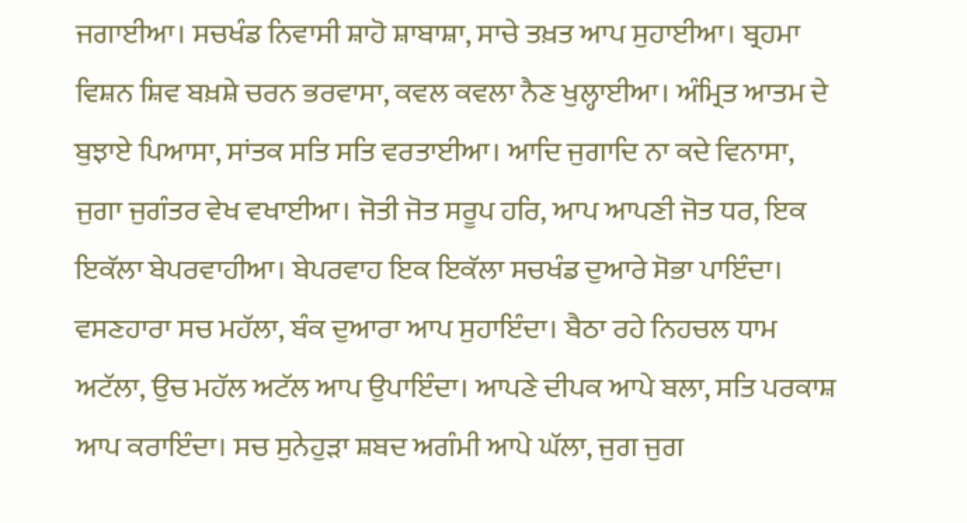ਜਗਾਈਆ। ਸਚਖੰਡ ਨਿਵਾਸੀ ਸ਼ਾਹੋ ਸ਼ਾਬਾਸ਼ਾ, ਸਾਚੇ ਤਖ਼ਤ ਆਪ ਸੁਹਾਈਆ। ਬ੍ਰਹਮਾ ਵਿਸ਼ਨ ਸ਼ਿਵ ਬਖ਼ਸ਼ੇ ਚਰਨ ਭਰਵਾਸਾ, ਕਵਲ ਕਵਲਾ ਨੈਣ ਖੁਲ੍ਹਾਈਆ। ਅੰਮ੍ਰਿਤ ਆਤਮ ਦੇ ਬੁਝਾਏ ਪਿਆਸਾ, ਸਾਂਤਕ ਸਤਿ ਸਤਿ ਵਰਤਾਈਆ। ਆਦਿ ਜੁਗਾਦਿ ਨਾ ਕਦੇ ਵਿਨਾਸਾ, ਜੁਗਾ ਜੁਗੰਤਰ ਵੇਖ ਵਖਾਈਆ। ਜੋਤੀ ਜੋਤ ਸਰੂਪ ਹਰਿ, ਆਪ ਆਪਣੀ ਜੋਤ ਧਰ, ਇਕ ਇਕੱਲਾ ਬੇਪਰਵਾਹੀਆ। ਬੇਪਰਵਾਹ ਇਕ ਇਕੱਲਾ ਸਚਖੰਡ ਦੁਆਰੇ ਸੋਭਾ ਪਾਇੰਦਾ। ਵਸਣਹਾਰਾ ਸਚ ਮਹੱਲਾ, ਬੰਕ ਦੁਆਰਾ ਆਪ ਸੁਹਾਇੰਦਾ। ਬੈਠਾ ਰਹੇ ਨਿਹਚਲ ਧਾਮ ਅਟੱਲਾ, ਉਚ ਮਹੱਲ ਅਟੱਲ ਆਪ ਉਪਾਇੰਦਾ। ਆਪਣੇ ਦੀਪਕ ਆਪੇ ਬਲਾ, ਸਤਿ ਪਰਕਾਸ਼ ਆਪ ਕਰਾਇੰਦਾ। ਸਚ ਸੁਨੇਹੁੜਾ ਸ਼ਬਦ ਅਗੰਮੀ ਆਪੇ ਘੱਲਾ, ਜੁਗ ਜੁਗ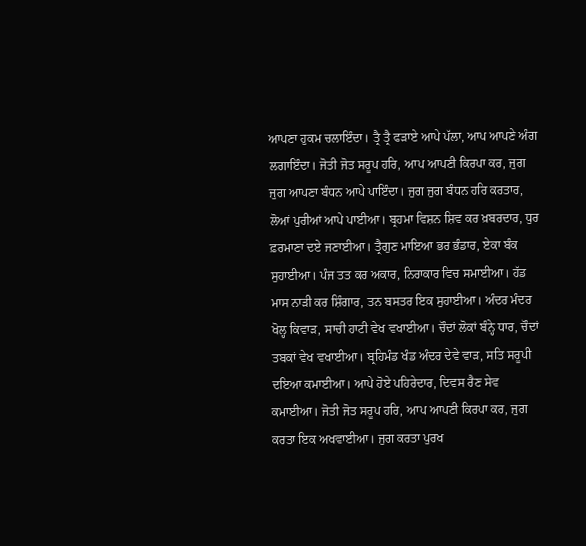ਆਪਣਾ ਹੁਕਮ ਚਲਾਇੰਦਾ। ਤ੍ਰੈ ਤ੍ਰੈ ਫੜਾਏ ਆਪੇ ਪੱਲਾ, ਆਪ ਆਪਣੇ ਅੰਗ ਲਗਾਇੰਦਾ। ਜੋਤੀ ਜੋਤ ਸਰੂਪ ਹਰਿ, ਆਪ ਆਪਣੀ ਕਿਰਪਾ ਕਰ, ਜੁਗ ਜੁਗ ਆਪਣਾ ਬੰਧਨ ਆਪੇ ਪਾਇੰਦਾ। ਜੁਗ ਜੁਗ ਬੰਧਨ ਹਰਿ ਕਰਤਾਰ, ਲੋਆਂ ਪੁਰੀਆਂ ਆਪੇ ਪਾਈਆ। ਬ੍ਰਹਮਾ ਵਿਸ਼ਨ ਸ਼ਿਵ ਕਰ ਖ਼ਬਰਦਾਰ, ਧੁਰ ਫ਼ਰਮਾਣਾ ਦਏ ਜਣਾਈਆ। ਤ੍ਰੈਗੁਣ ਮਾਇਆ ਭਰ ਭੰਡਾਰ, ਏਕਾ ਬੰਕ ਸੁਹਾਈਆ। ਪੰਜ ਤਤ ਕਰ ਅਕਾਰ, ਨਿਰਾਕਾਰ ਵਿਚ ਸਮਾਈਆ। ਹੱਡ ਮਾਸ ਨਾੜੀ ਕਰ ਸ਼ਿੰਗਾਰ, ਤਨ ਬਸਤਰ ਇਕ ਸੁਹਾਈਆ। ਅੰਦਰ ਮੰਦਰ ਖੋਲ੍ਹ ਕਿਵਾੜ, ਸਾਚੀ ਹਾਟੀ ਵੇਖ ਵਖਾਈਆ। ਚੌਦਾਂ ਲੋਕਾਂ ਬੰਨ੍ਹੇ ਧਾਰ, ਚੌਦਾਂ ਤਬਕਾਂ ਵੇਖ ਵਖਾਈਆ। ਬ੍ਰਹਿਮੰਡ ਖੰਡ ਅੰਦਰ ਦੇਵੇ ਵਾੜ, ਸਤਿ ਸਰੂਪੀ ਦਇਆ ਕਮਾਈਆ। ਆਪੇ ਹੋਏ ਪਹਿਰੇਦਾਰ, ਦਿਵਸ ਰੈਣ ਸੇਵ ਕਮਾਈਆ। ਜੋਤੀ ਜੋਤ ਸਰੂਪ ਹਰਿ, ਆਪ ਆਪਣੀ ਕਿਰਪਾ ਕਰ, ਜੁਗ ਕਰਤਾ ਇਕ ਅਖਵਾਈਆ। ਜੁਗ ਕਰਤਾ ਪੁਰਖ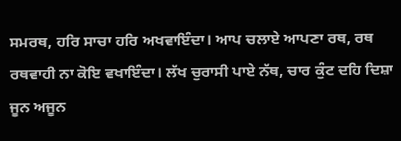ਸਮਰਥ, ਹਰਿ ਸਾਚਾ ਹਰਿ ਅਖਵਾਇੰਦਾ। ਆਪ ਚਲਾਏ ਆਪਣਾ ਰਥ, ਰਥ ਰਥਵਾਹੀ ਨਾ ਕੋਇ ਵਖਾਇੰਦਾ। ਲੱਖ ਚੁਰਾਸੀ ਪਾਏ ਨੱਥ, ਚਾਰ ਕੁੰਟ ਦਹਿ ਦਿਸ਼ਾ ਜੂਨ ਅਜੂਨ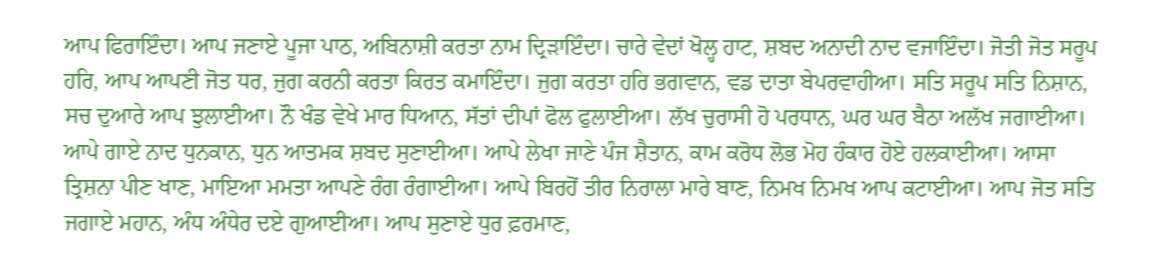ਆਪ ਫਿਰਾਇੰਦਾ। ਆਪ ਜਣਾਏ ਪੂਜਾ ਪਾਠ, ਅਬਿਨਾਸ਼ੀ ਕਰਤਾ ਨਾਮ ਦ੍ਰਿੜਾਇੰਦਾ। ਚਾਰੇ ਵੇਦਾਂ ਖੋਲ੍ਹ ਹਾਟ, ਸ਼ਬਦ ਅਨਾਦੀ ਨਾਦ ਵਜਾਇੰਦਾ। ਜੋਤੀ ਜੋਤ ਸਰੂਪ ਹਰਿ, ਆਪ ਆਪਣੀ ਜੋਤ ਧਰ, ਜੁਗ ਕਰਨੀ ਕਰਤਾ ਕਿਰਤ ਕਮਾਇੰਦਾ। ਜੁਗ ਕਰਤਾ ਹਰਿ ਭਗਵਾਨ, ਵਡ ਦਾਤਾ ਬੇਪਰਵਾਹੀਆ। ਸਤਿ ਸਰੂਪ ਸਤਿ ਨਿਸ਼ਾਨ, ਸਚ ਦੁਆਰੇ ਆਪ ਝੁਲਾਈਆ। ਨੌ ਖੰਡ ਵੇਖੇ ਮਾਰ ਧਿਆਨ, ਸੱਤਾਂ ਦੀਪਾਂ ਫੋਲ ਫੁਲਾਈਆ। ਲੱਖ ਚੁਰਾਸੀ ਹੋ ਪਰਧਾਨ, ਘਰ ਘਰ ਬੈਠਾ ਅਲੱਖ ਜਗਾਈਆ। ਆਪੇ ਗਾਏ ਨਾਦ ਧੁਨਕਾਨ, ਧੁਨ ਆਤਮਕ ਸ਼ਬਦ ਸੁਣਾਈਆ। ਆਪੇ ਲੇਖਾ ਜਾਣੇ ਪੰਜ ਸ਼ੈਤਾਨ, ਕਾਮ ਕਰੋਧ ਲੋਭ ਮੋਹ ਹੰਕਾਰ ਹੋਏ ਹਲਕਾਈਆ। ਆਸਾ ਤ੍ਰਿਸ਼ਨਾ ਪੀਣ ਖਾਣ, ਮਾਇਆ ਮਮਤਾ ਆਪਣੇ ਰੰਗ ਰੰਗਾਈਆ। ਆਪੇ ਬਿਰਹੋਂ ਤੀਰ ਨਿਰਾਲਾ ਮਾਰੇ ਬਾਣ, ਨਿਮਖ ਨਿਮਖ ਆਪ ਕਟਾਈਆ। ਆਪ ਜੋਤ ਸਤਿ ਜਗਾਏ ਮਹਾਨ, ਅੰਧ ਅੰਧੇਰ ਦਏ ਗੁਆਈਆ। ਆਪ ਸੁਣਾਏ ਧੁਰ ਫ਼ਰਮਾਣ,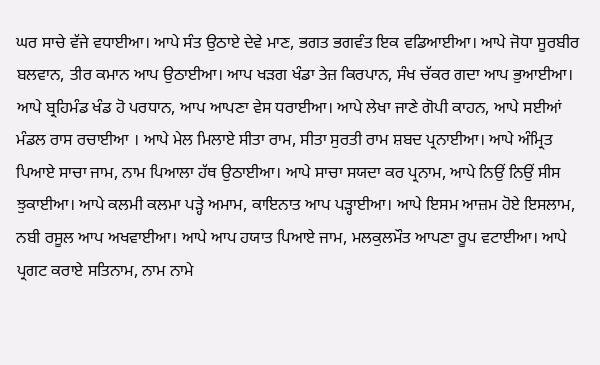ਘਰ ਸਾਚੇ ਵੱਜੇ ਵਧਾਈਆ। ਆਪੇ ਸੰਤ ਉਠਾਏ ਦੇਵੇ ਮਾਣ, ਭਗਤ ਭਗਵੰਤ ਇਕ ਵਡਿਆਈਆ। ਆਪੇ ਜੋਧਾ ਸੂਰਬੀਰ ਬਲਵਾਨ, ਤੀਰ ਕਮਾਨ ਆਪ ਉਠਾਈਆ। ਆਪ ਖੜਗ ਖੰਡਾ ਤੇਜ਼ ਕਿਰਪਾਨ, ਸੰਖ ਚੱਕਰ ਗਦਾ ਆਪ ਭੁਆਈਆ। ਆਪੇ ਬ੍ਰਹਿਮੰਡ ਖੰਡ ਹੋ ਪਰਧਾਨ, ਆਪ ਆਪਣਾ ਵੇਸ ਧਰਾਈਆ। ਆਪੇ ਲੇਖਾ ਜਾਣੇ ਗੋਪੀ ਕਾਹਨ, ਆਪੇ ਸਈਆਂ ਮੰਡਲ ਰਾਸ ਰਚਾਈਆ । ਆਪੇ ਮੇਲ ਮਿਲਾਏ ਸੀਤਾ ਰਾਮ, ਸੀਤਾ ਸੁਰਤੀ ਰਾਮ ਸ਼ਬਦ ਪ੍ਰਨਾਈਆ। ਆਪੇ ਅੰਮ੍ਰਿਤ ਪਿਆਏ ਸਾਚਾ ਜਾਮ, ਨਾਮ ਪਿਆਲਾ ਹੱਥ ਉਠਾਈਆ। ਆਪੇ ਸਾਚਾ ਸਯਦਾ ਕਰ ਪ੍ਰਨਾਮ, ਆਪੇ ਨਿਉਂ ਨਿਉਂ ਸੀਸ ਝੁਕਾਈਆ। ਆਪੇ ਕਲਮੀ ਕਲਮਾ ਪੜ੍ਹੇ ਅਮਾਮ, ਕਾਇਨਾਤ ਆਪ ਪੜ੍ਹਾਈਆ। ਆਪੇ ਇਸਮ ਆਜ਼ਮ ਹੋਏ ਇਸਲਾਮ, ਨਬੀ ਰਸੂਲ ਆਪ ਅਖਵਾਈਆ। ਆਪੇ ਆਪ ਹਯਾਤ ਪਿਆਏ ਜਾਮ, ਮਲਕੁਲਮੌਤ ਆਪਣਾ ਰੂਪ ਵਟਾਈਆ। ਆਪੇ ਪ੍ਰਗਟ ਕਰਾਏ ਸਤਿਨਾਮ, ਨਾਮ ਨਾਮੇ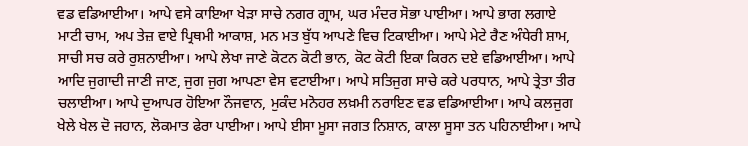ਵਡ ਵਡਿਆਈਆ। ਆਪੇ ਵਸੇ ਕਾਇਆ ਖੇੜਾ ਸਾਚੇ ਨਗਰ ਗ੍ਰਾਮ, ਘਰ ਮੰਦਰ ਸੋਭਾ ਪਾਈਆ। ਆਪੇ ਭਾਗ ਲਗਾਏ ਮਾਟੀ ਚਾਮ, ਅਪ ਤੇਜ਼ ਵਾਏ ਪ੍ਰਿਥਮੀ ਆਕਾਸ਼, ਮਨ ਮਤ ਬੁੱਧ ਆਪਣੇ ਵਿਚ ਟਿਕਾਈਆ। ਆਪੇ ਮੇਟੇ ਰੈਣ ਅੰਧੇਰੀ ਸ਼ਾਮ, ਸਾਚੀ ਸਚ ਕਰੇ ਰੁਸ਼ਨਾਈਆ। ਆਪੇ ਲੇਖਾ ਜਾਣੇ ਕੋਟਨ ਕੋਟੀ ਭਾਨ, ਕੋਟ ਕੋਟੀ ਇਕਾ ਕਿਰਨ ਦਏ ਵਡਿਆਈਆ। ਆਪੇ ਆਦਿ ਜੁਗਾਦੀ ਜਾਣੀ ਜਾਣ, ਜੁਗ ਜੁਗ ਆਪਣਾ ਵੇਸ ਵਟਾਈਆ। ਆਪੇ ਸਤਿਜੁਗ ਸਾਚੇ ਕਰੇ ਪਰਧਾਨ, ਆਪੇ ਤ੍ਰੇਤਾ ਤੀਰ ਚਲਾਈਆ। ਆਪੇ ਦੁਆਪਰ ਹੋਇਆ ਨੌਜਵਾਨ, ਮੁਕੰਦ ਮਨੋਹਰ ਲਖ਼ਮੀ ਨਰਾਇਣ ਵਡ ਵਡਿਆਈਆ। ਆਪੇ ਕਲਜੁਗ ਖੇਲੇ ਖੇਲ ਦੋ ਜਹਾਨ, ਲੋਕਮਾਤ ਫੇਰਾ ਪਾਈਆ। ਆਪੇ ਈਸਾ ਮੂਸਾ ਜਗਤ ਨਿਸ਼ਾਨ, ਕਾਲਾ ਸੂਸਾ ਤਨ ਪਹਿਨਾਈਆ। ਆਪੇ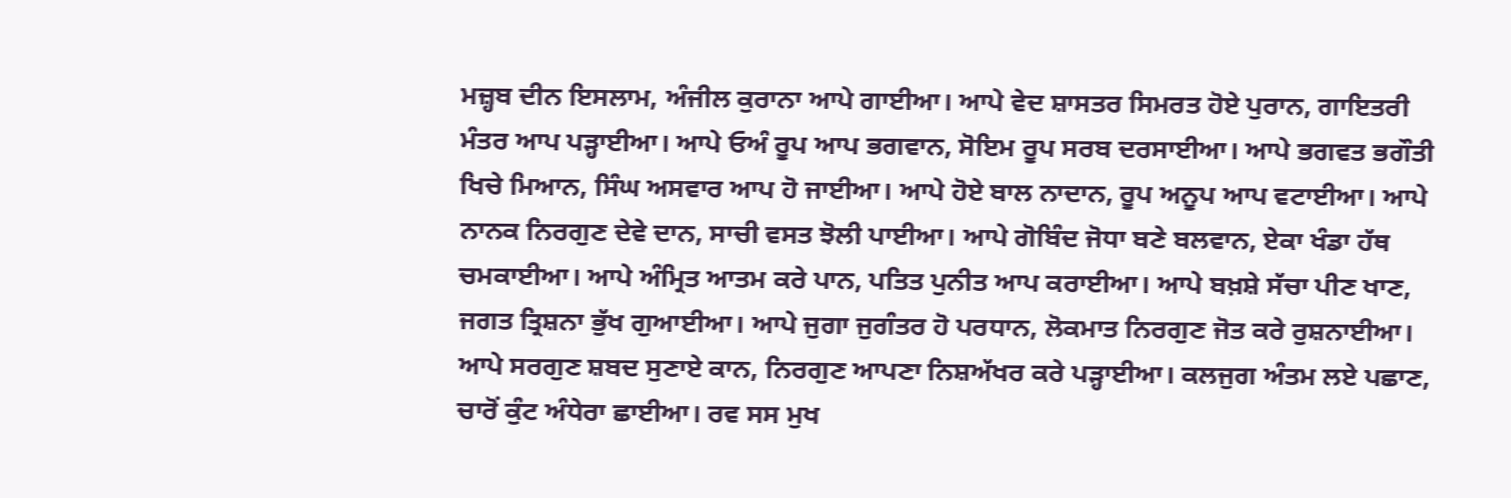ਮਜ਼੍ਹਬ ਦੀਨ ਇਸਲਾਮ, ਅੰਜੀਲ ਕੁਰਾਨਾ ਆਪੇ ਗਾਈਆ। ਆਪੇ ਵੇਦ ਸ਼ਾਸਤਰ ਸਿਮਰਤ ਹੋਏ ਪੁਰਾਨ, ਗਾਇਤਰੀ ਮੰਤਰ ਆਪ ਪੜ੍ਹਾਈਆ। ਆਪੇ ਓਅੰ ਰੂਪ ਆਪ ਭਗਵਾਨ, ਸੋਇਮ ਰੂਪ ਸਰਬ ਦਰਸਾਈਆ। ਆਪੇ ਭਗਵਤ ਭਗੌਤੀ ਖਿਚੇ ਮਿਆਨ, ਸਿੰਘ ਅਸਵਾਰ ਆਪ ਹੋ ਜਾਈਆ। ਆਪੇ ਹੋਏ ਬਾਲ ਨਾਦਾਨ, ਰੂਪ ਅਨੂਪ ਆਪ ਵਟਾਈਆ। ਆਪੇ ਨਾਨਕ ਨਿਰਗੁਣ ਦੇਵੇ ਦਾਨ, ਸਾਚੀ ਵਸਤ ਝੋਲੀ ਪਾਈਆ। ਆਪੇ ਗੋਬਿੰਦ ਜੋਧਾ ਬਣੇ ਬਲਵਾਨ, ਏਕਾ ਖੰਡਾ ਹੱਥ ਚਮਕਾਈਆ। ਆਪੇ ਅੰਮ੍ਰਿਤ ਆਤਮ ਕਰੇ ਪਾਨ, ਪਤਿਤ ਪੁਨੀਤ ਆਪ ਕਰਾਈਆ। ਆਪੇ ਬਖ਼ਸ਼ੇ ਸੱਚਾ ਪੀਣ ਖਾਣ, ਜਗਤ ਤ੍ਰਿਸ਼ਨਾ ਭੁੱਖ ਗੁਆਈਆ। ਆਪੇ ਜੁਗਾ ਜੁਗੰਤਰ ਹੋ ਪਰਧਾਨ, ਲੋਕਮਾਤ ਨਿਰਗੁਣ ਜੋਤ ਕਰੇ ਰੁਸ਼ਨਾਈਆ। ਆਪੇ ਸਰਗੁਣ ਸ਼ਬਦ ਸੁਣਾਏ ਕਾਨ, ਨਿਰਗੁਣ ਆਪਣਾ ਨਿਸ਼ਅੱਖਰ ਕਰੇ ਪੜ੍ਹਾਈਆ। ਕਲਜੁਗ ਅੰਤਮ ਲਏ ਪਛਾਣ, ਚਾਰੋਂ ਕੁੰਟ ਅੰਧੇਰਾ ਛਾਈਆ। ਰਵ ਸਸ ਮੁਖ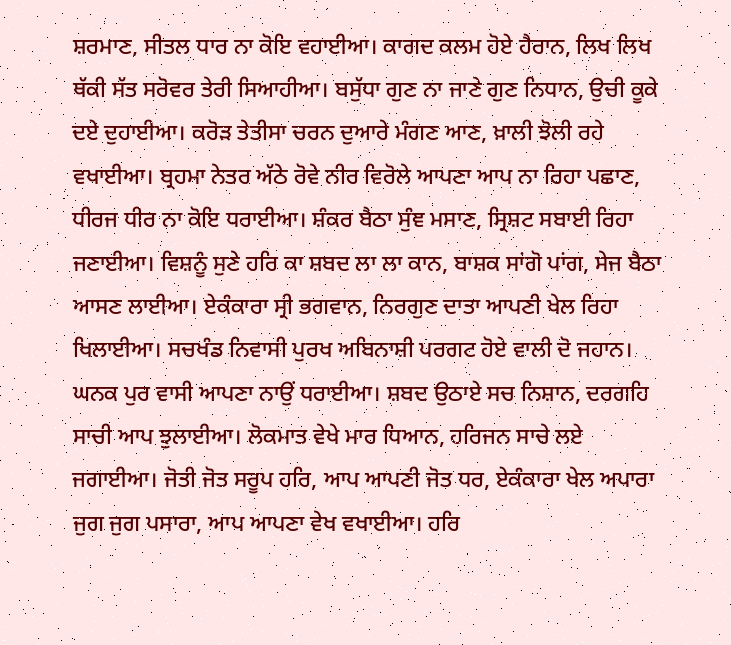ਸ਼ਰਮਾਣ, ਸੀਤਲ ਧਾਰ ਨਾ ਕੋਇ ਵਹਾਈਆ। ਕਾਗਦ ਕਲਮ ਹੋਏ ਹੈਰਾਨ, ਲਿਖ ਲਿਖ ਥੱਕੀ ਸੱਤ ਸਰੋਵਰ ਤੇਰੀ ਸਿਆਹੀਆ। ਬਸੁੱਧਾ ਗੁਣ ਨਾ ਜਾਣੇ ਗੁਣ ਨਿਧਾਨ, ਉਚੀ ਕੂਕੇ ਦਏ ਦੁਹਾਈਆ। ਕਰੋੜ ਤੇਤੀਸਾ ਚਰਨ ਦੁਆਰੇ ਮੰਗਣ ਆਣ, ਖ਼ਾਲੀ ਝੋਲੀ ਰਹੇ ਵਖਾਈਆ। ਬ੍ਰਹਮਾ ਨੇਤਰ ਅੱਠੇ ਰੋਵੇ ਨੀਰ ਵਿਰੋਲੇ ਆਪਣਾ ਆਪ ਨਾ ਰਿਹਾ ਪਛਾਣ, ਧੀਰਜ ਧੀਰ ਨਾ ਕੋਇ ਧਰਾਈਆ। ਸ਼ੰਕਰ ਬੈਠਾ ਸੁੰਞ ਮਸਾਣ, ਸ੍ਰਿਸ਼ਟ ਸਬਾਈ ਰਿਹਾ ਜਣਾਈਆ। ਵਿਸ਼ਨੂੰ ਸੁਣੇ ਹਰਿ ਕਾ ਸ਼ਬਦ ਲਾ ਲਾ ਕਾਨ, ਬਾਸ਼ਕ ਸਾਂਗੋ ਪਾਂਗ, ਸੇਜ ਬੈਠਾ ਆਸਣ ਲਾਈਆ। ਏਕੰਕਾਰਾ ਸ੍ਰੀ ਭਗਵਾਨ, ਨਿਰਗੁਣ ਦਾਤਾ ਆਪਣੀ ਖੇਲ ਰਿਹਾ ਖਿਲਾਈਆ। ਸਚਖੰਡ ਨਿਵਾਸੀ ਪੁਰਖ ਅਬਿਨਾਸ਼ੀ ਪਰਗਟ ਹੋਏ ਵਾਲੀ ਦੋ ਜਹਾਨ। ਘਨਕ ਪੁਰ ਵਾਸੀ ਆਪਣਾ ਨਾਉਂ ਧਰਾਈਆ। ਸ਼ਬਦ ਉਠਾਏ ਸਚ ਨਿਸ਼ਾਨ, ਦਰਗਹਿ ਸਾਚੀ ਆਪ ਝੁਲਾਈਆ। ਲੋਕਮਾਤ ਵੇਖੇ ਮਾਰ ਧਿਆਨ, ਹਰਿਜਨ ਸਾਚੇ ਲਏ ਜਗਾਈਆ। ਜੋਤੀ ਜੋਤ ਸਰੂਪ ਹਰਿ, ਆਪ ਆਪਣੀ ਜੋਤ ਧਰ, ਏਕੰਕਾਰਾ ਖੇਲ ਅਪਾਰਾ ਜੁਗ ਜੁਗ ਪਸਾਰਾ, ਆਪ ਆਪਣਾ ਵੇਖ ਵਖਾਈਆ। ਹਰਿ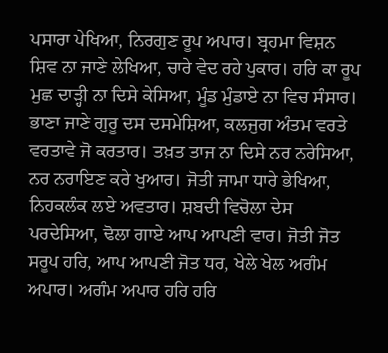ਪਸਾਰਾ ਪੇਖਿਆ, ਨਿਰਗੁਣ ਰੂਪ ਅਪਾਰ। ਬ੍ਰਹਮਾ ਵਿਸ਼ਨ ਸ਼ਿਵ ਨਾ ਜਾਣੇ ਲੇਖਿਆ, ਚਾਰੇ ਵੇਦ ਰਹੇ ਪੁਕਾਰ। ਹਰਿ ਕਾ ਰੂਪ ਮੁਛ ਦਾੜ੍ਹੀ ਨਾ ਦਿਸੇ ਕੇਸਿਆ, ਮੂੰਡ ਮੁੰਡਾਏ ਨਾ ਵਿਚ ਸੰਸਾਰ। ਭਾਣਾ ਜਾਣੇ ਗੁਰੂ ਦਸ ਦਸਮੇਸ਼ਿਆ, ਕਲਜੁਗ ਅੰਤਮ ਵਰਤੇ ਵਰਤਾਵੇ ਜੋ ਕਰਤਾਰ। ਤਖ਼ਤ ਤਾਜ ਨਾ ਦਿਸੇ ਨਰ ਨਰੇਸਿਆ, ਨਰ ਨਰਾਇਣ ਕਰੇ ਖੁਆਰ। ਜੋਤੀ ਜਾਮਾ ਧਾਰੇ ਭੇਖਿਆ, ਨਿਹਕਲੰਕ ਲਏ ਅਵਤਾਰ। ਸ਼ਬਦੀ ਵਿਚੋਲਾ ਦੇਸ ਪਰਦੇਸਿਆ, ਢੋਲਾ ਗਾਏ ਆਪ ਆਪਣੀ ਵਾਰ। ਜੋਤੀ ਜੋਤ ਸਰੂਪ ਹਰਿ, ਆਪ ਆਪਣੀ ਜੋਤ ਧਰ, ਖੇਲੇ ਖੇਲ ਅਗੰਮ ਅਪਾਰ। ਅਗੰਮ ਅਪਾਰ ਹਰਿ ਹਰਿ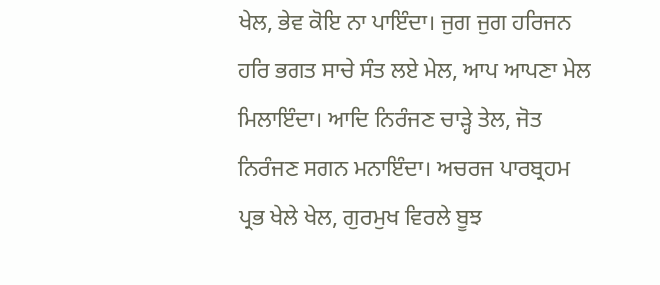ਖੇਲ, ਭੇਵ ਕੋਇ ਨਾ ਪਾਇੰਦਾ। ਜੁਗ ਜੁਗ ਹਰਿਜਨ ਹਰਿ ਭਗਤ ਸਾਚੇ ਸੰਤ ਲਏ ਮੇਲ, ਆਪ ਆਪਣਾ ਮੇਲ ਮਿਲਾਇੰਦਾ। ਆਦਿ ਨਿਰੰਜਣ ਚਾੜ੍ਹੇ ਤੇਲ, ਜੋਤ ਨਿਰੰਜਣ ਸਗਨ ਮਨਾਇੰਦਾ। ਅਚਰਜ ਪਾਰਬ੍ਰਹਮ ਪ੍ਰਭ ਖੇਲੇ ਖੇਲ, ਗੁਰਮੁਖ ਵਿਰਲੇ ਬੂਝ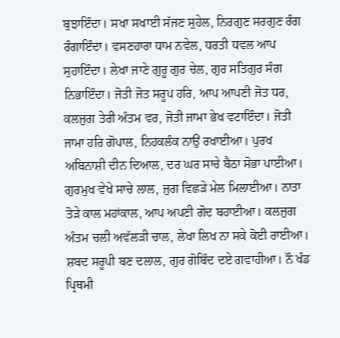ਬੁਝਾਇੰਦਾ। ਸਖਾ ਸਖਾਈ ਸੱਜਣ ਸੁਹੇਲ, ਨਿਰਗੁਣ ਸਰਗੁਣ ਰੰਗ ਰੰਗਾਇੰਦਾ। ਵਸਣਹਾਰਾ ਧਾਮ ਨਵੇਲ, ਧਰਤੀ ਧਵਲ ਆਪ ਸੁਹਾਇੰਦਾ। ਲੇਖਾ ਜਾਣੇ ਗੁਰੂ ਗੁਰ ਚੇਲ, ਗੁਰ ਸਤਿਗੁਰ ਸੰਗ ਨਿਭਾਇੰਦਾ। ਜੋਤੀ ਜੋਤ ਸਰੂਪ ਹਰਿ, ਆਪ ਆਪਣੀ ਜੋਤ ਧਰ, ਕਲਜੁਗ ਤੇਰੀ ਅੰਤਮ ਵਰ, ਜੋਤੀ ਜਾਮਾ ਭੇਖ ਵਟਾਇੰਦਾ। ਜੋਤੀ ਜਾਮਾ ਹਰਿ ਗੋਪਾਲ, ਨਿਹਕਲੰਕ ਨਾਉਂ ਰਖਾਈਆ। ਪੁਰਖ ਅਬਿਨਾਸ਼ੀ ਦੀਨ ਦਿਆਲ, ਦਰ ਘਰ ਸਾਚੇ ਬੈਠਾ ਸੋਭਾ ਪਾਈਆ। ਗੁਰਮੁਖ ਵੇਖੇ ਸਾਚੇ ਲਾਲ, ਜੁਗ ਵਿਛੜੇ ਮੇਲ ਮਿਲਾਈਆ। ਨਾਤਾ ਤੋੜੇ ਕਾਲ ਮਹਾਂਕਾਲ, ਆਪ ਅਪਣੀ ਗੋਦ ਬਹਾਈਆ। ਕਲਜੁਗ ਅੰਤਮ ਚਲੀ ਅਵੱਲੜੀ ਚਾਲ, ਲੇਖਾ ਲਿਖ ਨਾ ਸਕੇ ਕੋਈ ਰਾਈਆ। ਸ਼ਬਦ ਸਰੂਪੀ ਬਣ ਦਲਾਲ, ਗੁਰ ਗੋਬਿੰਦ ਦਏ ਗਵਾਹੀਆ। ਨੌ ਖੰਡ ਪ੍ਰਿਥਮੀ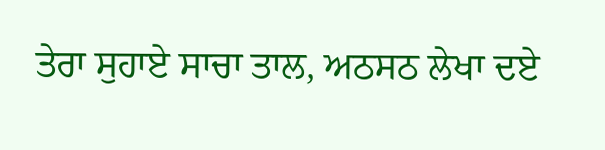ਤੇਰਾ ਸੁਹਾਏ ਸਾਚਾ ਤਾਲ, ਅਠਸਠ ਲੇਖਾ ਦਏ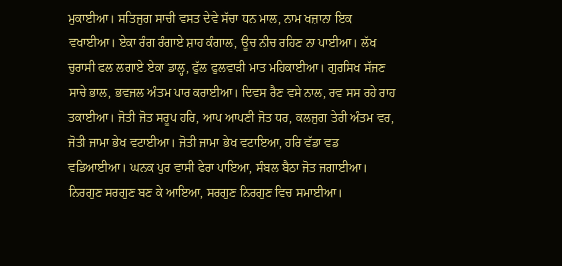ਮੁਕਾਈਆ। ਸਤਿਜੁਗ ਸਾਚੀ ਵਸਤ ਦੇਵੇ ਸੱਚਾ ਧਨ ਮਾਲ, ਨਾਮ ਖਜ਼ਾਨਾ ਇਕ ਵਖਾਈਆ। ਏਕਾ ਰੰਗ ਰੰਗਾਏ ਸ਼ਾਹ ਕੰਗਾਲ, ਊਚ ਨੀਚ ਰਹਿਣ ਨਾ ਪਾਈਆ। ਲੱਖ ਚੁਰਾਸੀ ਫਲ ਲਗਾਏ ਏਕਾ ਡਾਲ੍ਹ, ਫੁੱਲ ਫੁਲਵਾੜੀ ਮਾਤ ਮਹਿਕਾਈਆ। ਗੁਰਸਿਖ ਸੱਜਣ ਸਾਚੇ ਭਾਲ, ਭਵਜਲ ਅੰਤਮ ਪਾਰ ਕਰਾਈਆ। ਦਿਵਸ ਰੈਣ ਵਸੇ ਨਾਲ, ਰਵ ਸਸ ਰਹੇ ਰਾਹ ਤਕਾਈਆ। ਜੋਤੀ ਜੋਤ ਸਰੂਪ ਹਰਿ, ਆਪ ਆਪਣੀ ਜੋਤ ਧਰ, ਕਲਜੁਗ ਤੇਰੀ ਅੰਤਮ ਵਰ, ਜੋਤੀ ਜਾਮਾ ਭੇਖ ਵਟਾਈਆ। ਜੋਤੀ ਜਾਮਾ ਭੇਖ ਵਟਾਇਆ, ਹਰਿ ਵੱਡਾ ਵਡ ਵਡਿਆਈਆ। ਘਨਕ ਪੁਰ ਵਾਸੀ ਫੇਰਾ ਪਾਇਆ, ਸੰਬਲ ਬੈਠਾ ਜੋਤ ਜਗਾਈਆ। ਨਿਰਗੁਣ ਸਰਗੁਣ ਬਣ ਕੇ ਆਇਆ, ਸਰਗੁਣ ਨਿਰਗੁਣ ਵਿਚ ਸਮਾਈਆ।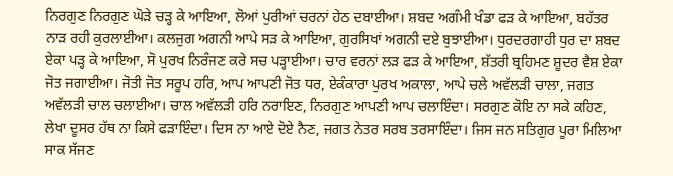ਨਿਰਗੁਣ ਨਿਰਗੁਣ ਘੋੜੇ ਚੜ੍ਹ ਕੇ ਆਇਆ, ਲੋਆਂ ਪੁਰੀਆਂ ਚਰਨਾਂ ਹੇਠ ਦਬਾਈਆ। ਸ਼ਬਦ ਅਗੰਮੀ ਖੰਡਾ ਫੜ ਕੇ ਆਇਆ, ਬਹੱਤਰ ਨਾੜ ਰਹੀ ਕੁਰਲਾਈਆ। ਕਲਜੁਗ ਅਗਨੀ ਆਪੇ ਸੜ ਕੇ ਆਇਆ, ਗੁਰਸਿਖਾਂ ਅਗਨੀ ਦਏ ਬੁਝਾਈਆ। ਧੁਰਦਰਗਾਹੀ ਧੁਰ ਦਾ ਸ਼ਬਦ ਏਕਾ ਪੜ੍ਹ ਕੇ ਆਇਆ, ਸੋ ਪੁਰਖ ਨਿਰੰਜਣ ਕਰੇ ਸਚ ਪੜ੍ਹਾਈਆ। ਚਾਰ ਵਰਨਾਂ ਲੜ ਫੜ ਕੇ ਆਇਆ, ਸ਼ੱਤਰੀ ਬ੍ਰਹਿਮਣ ਸ਼ੂਦਰ ਵੈਸ਼ ਏਕਾ ਜੋਤ ਜਗਾਈਆ। ਜੋਤੀ ਜੋਤ ਸਰੂਪ ਹਰਿ, ਆਪ ਆਪਣੀ ਜੋਤ ਧਰ, ਏਕੰਕਾਰਾ ਪੁਰਖ ਅਕਾਲਾ, ਆਪੇ ਚਲੇ ਅਵੱਲੜੀ ਚਾਲਾ, ਜਗਤ ਅਵੱਲੜੀ ਚਾਲ ਚਲਾਈਆ। ਚਾਲ ਅਵੱਲੜੀ ਹਰਿ ਨਰਾਇਣ, ਨਿਰਗੁਣ ਆਪਣੀ ਆਪ ਚਲਾਇੰਦਾ। ਸਰਗੁਣ ਕੋਇ ਨਾ ਸਕੇ ਕਹਿਣ, ਲੇਖਾ ਦੂਸਰ ਹੱਥ ਨਾ ਕਿਸੇ ਫੜਾਇੰਦਾ। ਦਿਸ ਨਾ ਆਏ ਦੋਏ ਨੈਣ, ਜਗਤ ਨੇਤਰ ਸਰਬ ਤਰਸਾਇੰਦਾ। ਜਿਸ ਜਨ ਸਤਿਗੁਰ ਪੂਰਾ ਮਿਲਿਆ ਸਾਕ ਸੱਜਣ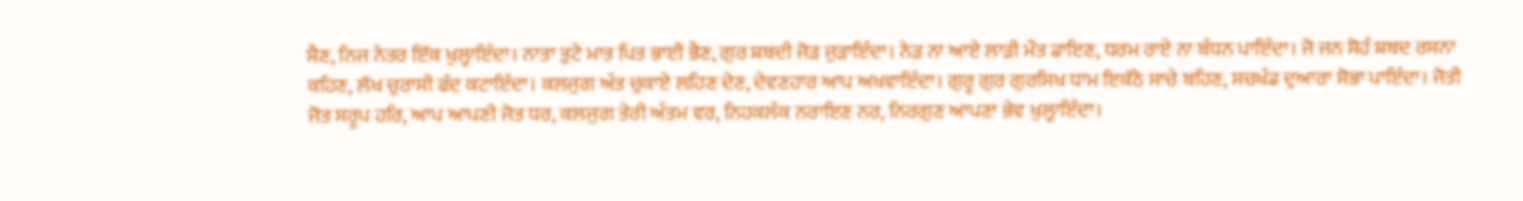ਸੈਣ, ਨਿਜ ਨੇਤਰ ਇੱਕ ਖੁਲ੍ਹਾਇੰਦਾ। ਨਾਤਾ ਤੁਟੇ ਮਾਤ ਪਿਤ ਭਾਈ ਭੈਣ, ਗੁਰ ਸ਼ਬਦੀ ਜੋੜ ਜੁੜਾਇੰਦਾ। ਨੇੜ ਨਾ ਆਏ ਲਾੜੀ ਮੌਤ ਡਾਇਣ, ਧਰਮ ਰਾਏ ਨਾ ਬੰਧਨ ਪਾਇੰਦਾ। ਜੋ ਜਨ ਸੋਹੰ ਸ਼ਬਦ ਰਸਨਾ ਕਹਿਣ, ਲੱਖ ਚੁਰਾਸੀ ਫੰਦ ਕਟਾਇੰਦਾ। ਕਲਜੁਗ ਅੰਤ ਚੁਕਾਏ ਲਹਿਣ ਦੇਣ, ਦੇਵਣਹਾਰ ਆਪ ਅਖਵਾਇੰਦਾ। ਗੁਰੂ ਗੁਰ ਗੁਰਸਿਖ ਧਾਮ ਇਕੱਠੇ ਸਾਚੇ ਬਹਿਣ, ਸਚਖੰਡ ਦੁਆਰਾ ਸੋਭਾ ਪਾਇੰਦਾ। ਜੋਤੀ ਜੋਤ ਸਰੂਪ ਹਰਿ, ਆਪ ਆਪਣੀ ਜੋਤ ਧਰ, ਕਲਜੁਗ ਤੇਰੀ ਅੰਤਮ ਵਰ, ਨਿਹਕਲੰਕ ਨਰਾਇਣ ਨਰ, ਨਿਰਗੁਣ ਆਪਣਾ ਭੇਵ ਖੁਲ੍ਹਾਇੰਦਾ।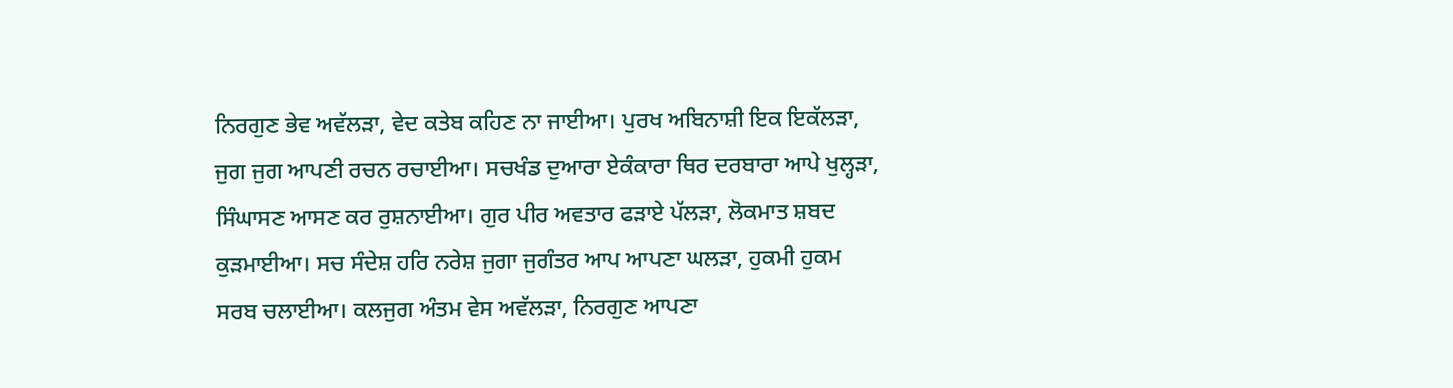ਨਿਰਗੁਣ ਭੇਵ ਅਵੱਲੜਾ, ਵੇਦ ਕਤੇਬ ਕਹਿਣ ਨਾ ਜਾਈਆ। ਪੁਰਖ ਅਬਿਨਾਸ਼ੀ ਇਕ ਇਕੱਲੜਾ, ਜੁਗ ਜੁਗ ਆਪਣੀ ਰਚਨ ਰਚਾਈਆ। ਸਚਖੰਡ ਦੁਆਰਾ ਏਕੰਕਾਰਾ ਥਿਰ ਦਰਬਾਰਾ ਆਪੇ ਖੁਲ੍ਹੜਾ, ਸਿੰਘਾਸਣ ਆਸਣ ਕਰ ਰੁਸ਼ਨਾਈਆ। ਗੁਰ ਪੀਰ ਅਵਤਾਰ ਫੜਾਏ ਪੱਲੜਾ, ਲੋਕਮਾਤ ਸ਼ਬਦ ਕੁੜਮਾਈਆ। ਸਚ ਸੰਦੇਸ਼ ਹਰਿ ਨਰੇਸ਼ ਜੁਗਾ ਜੁਗੰਤਰ ਆਪ ਆਪਣਾ ਘਲੜਾ, ਹੁਕਮੀ ਹੁਕਮ ਸਰਬ ਚਲਾਈਆ। ਕਲਜੁਗ ਅੰਤਮ ਵੇਸ ਅਵੱਲੜਾ, ਨਿਰਗੁਣ ਆਪਣਾ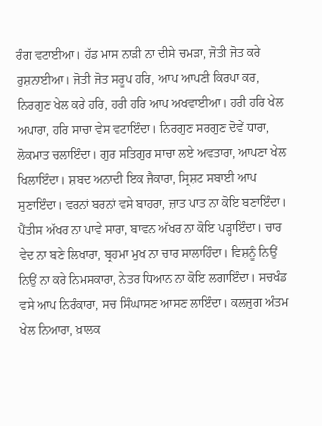ਰੰਗ ਵਟਾਈਆ। ਹੱਡ ਮਾਸ ਨਾੜੀ ਨਾ ਦੀਸੇ ਚਮੜਾ, ਜੋਤੀ ਜੋਤ ਕਰੇ ਰੁਸ਼ਨਾਈਆ। ਜੋਤੀ ਜੋਤ ਸਰੂਪ ਹਰਿ, ਆਪ ਆਪਣੀ ਕਿਰਪਾ ਕਰ, ਨਿਰਗੁਣ ਖੇਲ ਕਰੇ ਹਰਿ, ਹਰੀ ਹਰਿ ਆਪ ਅਖਵਾਈਆ। ਹਰੀ ਹਰਿ ਖੇਲ ਅਪਾਰਾ, ਹਰਿ ਸਾਚਾ ਵੇਸ ਵਟਾਇੰਦਾ। ਨਿਰਗੁਣ ਸਰਗੁਣ ਦੋਵੇਂ ਧਾਰਾ, ਲੋਕਮਾਤ ਚਲਾਇੰਦਾ। ਗੁਰ ਸਤਿਗੁਰ ਸਾਚਾ ਲਏ ਅਵਤਾਰਾ, ਆਪਣਾ ਖੇਲ ਖਿਲਾਇੰਦਾ। ਸ਼ਬਦ ਅਨਾਦੀ ਇਕ ਜੈਕਾਰਾ, ਸ੍ਰਿਸ਼ਟ ਸਬਾਈ ਆਪ ਸੁਣਾਇੰਦਾ। ਵਰਨਾਂ ਬਰਨਾਂ ਵਸੇ ਬਾਹਰਾ, ਜ਼ਾਤ ਪਾਤ ਨਾ ਕੋਇ ਬਣਾਇੰਦਾ। ਪੈਂਤੀਸ ਅੱਖਰ ਨਾ ਪਾਵੇ ਸਾਰਾ, ਬਾਵਨ ਅੱਖਰ ਨਾ ਕੋਇ ਪੜ੍ਹਾਇੰਦਾ। ਚਾਰ ਵੇਦ ਨਾ ਬਣੇ ਲਿਖਾਰਾ, ਬ੍ਰਹਮਾ ਮੁਖ ਨਾ ਚਾਰ ਸਾਲਾਹਿੰਦਾ। ਵਿਸ਼ਨੂੰ ਨਿਉਂ ਨਿਉਂ ਨਾ ਕਰੇ ਨਿਮਸਕਾਰਾ, ਨੇਤਰ ਧਿਆਨ ਨਾ ਕੋਇ ਲਗਾਇੰਦਾ। ਸਚਖੰਡ ਵਸੇ ਆਪ ਨਿਰੰਕਾਰਾ, ਸਚ ਸਿੰਘਾਸਣ ਆਸਣ ਲਾਇੰਦਾ। ਕਲਜੁਗ ਅੰਤਮ ਖੇਲ ਨਿਆਰਾ, ਖ਼ਾਲਕ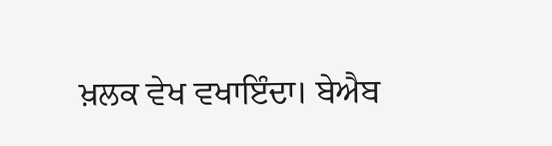ਖ਼ਲਕ ਵੇਖ ਵਖਾਇੰਦਾ। ਬੇਐਬ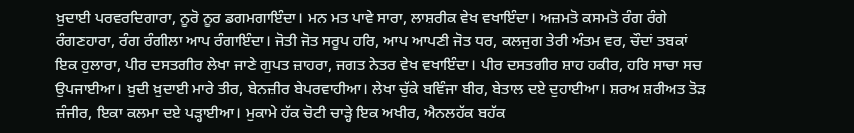ਖ਼ੁਦਾਈ ਪਰਵਰਦਿਗਾਰਾ, ਨੂਰੋ ਨੂਰ ਡਗਮਗਾਇੰਦਾ। ਮਨ ਮਤ ਪਾਵੇ ਸਾਰਾ, ਲਾਸ਼ਰੀਕ ਵੇਖ ਵਖਾਇੰਦਾ। ਅਜ਼ਮਤੋ ਕਸਮਤੋ ਰੰਗ ਰੰਗੇ ਰੰਗਣਹਾਰਾ, ਰੰਗ ਰੰਗੀਲਾ ਆਪ ਰੰਗਾਇੰਦਾ। ਜੋਤੀ ਜੋਤ ਸਰੂਪ ਹਰਿ, ਆਪ ਆਪਣੀ ਜੋਤ ਧਰ, ਕਲਜੁਗ ਤੇਰੀ ਅੰਤਮ ਵਰ, ਚੌਦਾਂ ਤਬਕਾਂ ਇਕ ਹੁਲਾਰਾ, ਪੀਰ ਦਸਤਗੀਰ ਲੇਖਾ ਜਾਣੇ ਗੁਪਤ ਜ਼ਾਹਰਾ, ਜਗਤ ਨੇਤਰ ਵੇਖ ਵਖਾਇੰਦਾ। ਪੀਰ ਦਸਤਗੀਰ ਸ਼ਾਹ ਹਕੀਰ, ਹਰਿ ਸਾਚਾ ਸਚ ਉਪਜਾਈਆ। ਖ਼ੁਦੀ ਖ਼ੁਦਾਈ ਮਾਰੇ ਤੀਰ, ਬੇਨਜ਼ੀਰ ਬੇਪਰਵਾਹੀਆ। ਲੇਖਾ ਚੁੱਕੇ ਬਵਿੰਜਾ ਬੀਰ, ਬੇਤਾਲ ਦਏ ਦੁਹਾਈਆ। ਸ਼ਰਅ ਸ਼ਰੀਅਤ ਤੋੜ ਜ਼ੰਜੀਰ, ਇਕਾ ਕਲਮਾ ਦਏ ਪੜ੍ਹਾਈਆ। ਮੁਕਾਮੇ ਹੱਕ ਚੋਟੀ ਚਾੜ੍ਹੇ ਇਕ ਅਖੀਰ, ਐਨਲਹੱਕ ਬਹੱਕ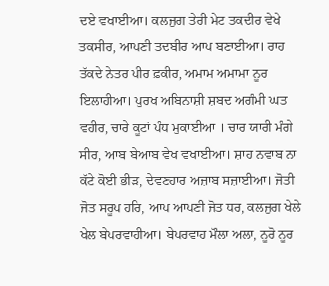ਦਏ ਵਖਾਈਆ। ਕਲਜੁਗ ਤੇਰੀ ਮੇਟ ਤਕਦੀਰ ਵੇਖੇ ਤਕਸੀਰ, ਆਪਣੀ ਤਦਬੀਰ ਆਪ ਬਣਾਈਆ। ਰਾਹ ਤੱਕਦੇ ਨੇਤਰ ਪੀਰ ਫ਼ਕੀਰ, ਅਮਾਮ ਅਮਾਮਾ ਨੂਰ ਇਲਾਹੀਆ। ਪੁਰਖ ਅਬਿਨਾਸ਼ੀ ਸ਼ਬਦ ਅਗੰਮੀ ਘਤ ਵਹੀਰ, ਚਾਰੇ ਕੂਟਾਂ ਪੰਧ ਮੁਕਾਈਆ । ਚਾਰ ਯਾਰੀ ਮੰਗੇ ਸੀਰ, ਆਬ ਬੇਆਬ ਵੇਖ ਵਖਾਈਆ। ਸ਼ਾਹ ਨਵਾਬ ਨਾ ਕੱਟੇ ਕੋਈ ਭੀੜ, ਦੇਵਣਹਾਰ ਅਜ਼ਾਬ ਸਜ਼ਾਈਆ। ਜੋਤੀ ਜੋਤ ਸਰੂਪ ਹਰਿ, ਆਪ ਆਪਣੀ ਜੋਤ ਧਰ, ਕਲਜੁਗ ਖੇਲੇ ਖੇਲ ਬੇਪਰਵਾਹੀਆ। ਬੇਪਰਵਾਹ ਮੌਲਾ ਅਲਾ, ਨੂਰੋ ਨੂਰ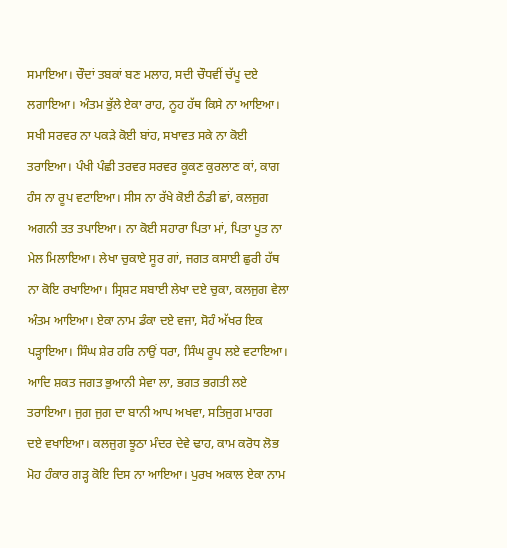ਸਮਾਇਆ। ਚੌਦਾਂ ਤਬਕਾਂ ਬਣ ਮਲਾਹ, ਸਦੀ ਚੌਧਵੀਂ ਚੱਪੂ ਦਏ ਲਗਾਇਆ। ਅੰਤਮ ਭੁੱਲੇ ਏਕਾ ਰਾਹ, ਨੂਹ ਹੱਥ ਕਿਸੇ ਨਾ ਆਇਆ। ਸਖੀ ਸਰਵਰ ਨਾ ਪਕੜੇ ਕੋਈ ਬਾਂਹ, ਸਖਾਵਤ ਸਕੇ ਨਾ ਕੋਈ ਤਰਾਇਆ। ਪੰਖੀ ਪੰਛੀ ਤਰਵਰ ਸਰਵਰ ਕੂਕਣ ਕੁਰਲਾਣ ਕਾਂ, ਕਾਗ ਹੰਸ ਨਾ ਰੂਪ ਵਟਾਇਆ। ਸੀਸ ਨਾ ਰੱਖੇ ਕੋਈ ਠੰਡੀ ਛਾਂ, ਕਲਜੁਗ ਅਗਨੀ ਤਤ ਤਪਾਇਆ। ਨਾ ਕੋਈ ਸਹਾਰਾ ਪਿਤਾ ਮਾਂ, ਪਿਤਾ ਪੂਤ ਨਾ ਮੇਲ ਮਿਲਾਇਆ। ਲੇਖਾ ਚੁਕਾਏ ਸੂਰ ਗਾਂ, ਜਗਤ ਕਸਾਈ ਛੁਰੀ ਹੱਥ ਨਾ ਕੋਇ ਰਖਾਇਆ। ਸ੍ਰਿਸ਼ਟ ਸਬਾਈ ਲੇਖਾ ਦਏ ਚੁਕਾ, ਕਲਜੁਗ ਵੇਲਾ ਅੰਤਮ ਆਇਆ। ਏਕਾ ਨਾਮ ਡੰਕਾ ਦਏ ਵਜਾ, ਸੋਹੰ ਅੱਖਰ ਇਕ ਪੜ੍ਹਾਇਆ। ਸਿੰਘ ਸ਼ੇਰ ਹਰਿ ਨਾਉਂ ਧਰਾ, ਸਿੰਘ ਰੂਪ ਲਏ ਵਟਾਇਆ। ਆਦਿ ਸ਼ਕਤ ਜਗਤ ਭੁਆਨੀ ਸੇਵਾ ਲਾ, ਭਗਤ ਭਗਤੀ ਲਏ ਤਰਾਇਆ। ਜੁਗ ਜੁਗ ਦਾ ਬਾਨੀ ਆਪ ਅਖਵਾ, ਸਤਿਜੁਗ ਮਾਰਗ ਦਏ ਵਖਾਇਆ। ਕਲਜੁਗ ਝੂਠਾ ਮੰਦਰ ਦੇਵੇ ਢਾਹ, ਕਾਮ ਕਰੋਧ ਲੋਭ ਮੋਹ ਹੰਕਾਰ ਗੜ੍ਹ ਕੋਇ ਦਿਸ ਨਾ ਆਇਆ। ਪੁਰਖ ਅਕਾਲ ਏਕਾ ਨਾਮ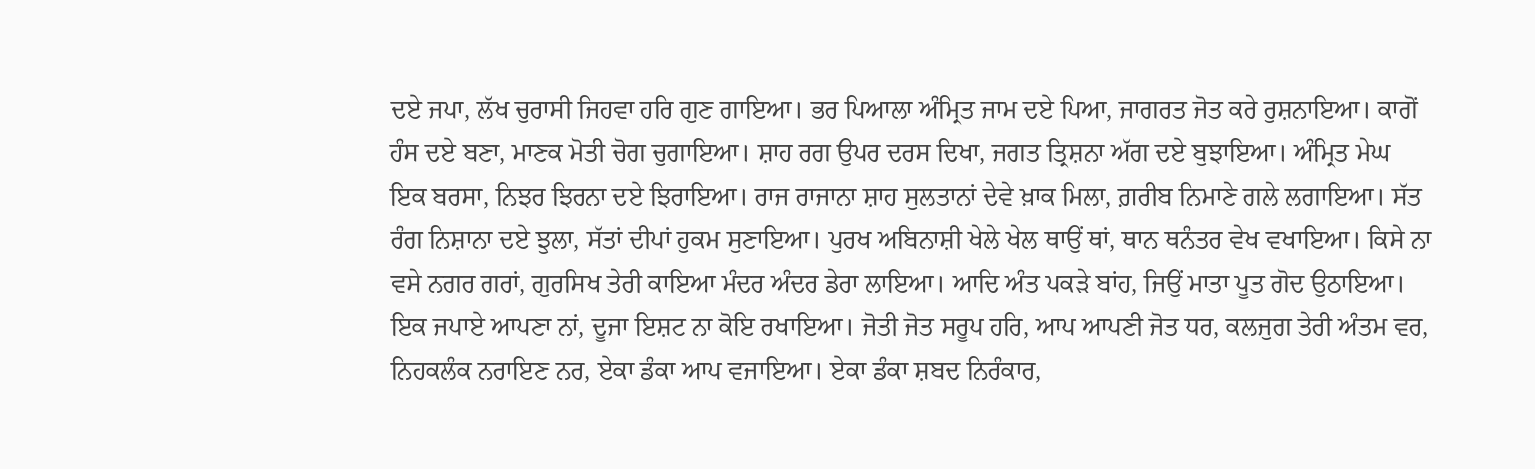ਦਏ ਜਪਾ, ਲੱਖ ਚੁਰਾਸੀ ਜਿਹਵਾ ਹਰਿ ਗੁਣ ਗਾਇਆ। ਭਰ ਪਿਆਲਾ ਅੰਮ੍ਰਿਤ ਜਾਮ ਦਏ ਪਿਆ, ਜਾਗਰਤ ਜੋਤ ਕਰੇ ਰੁਸ਼ਨਾਇਆ। ਕਾਗੋਂ ਹੰਸ ਦਏ ਬਣਾ, ਮਾਣਕ ਮੋਤੀ ਚੋਗ ਚੁਗਾਇਆ। ਸ਼ਾਹ ਰਗ ਉਪਰ ਦਰਸ ਦਿਖਾ, ਜਗਤ ਤ੍ਰਿਸ਼ਨਾ ਅੱਗ ਦਏ ਬੁਝਾਇਆ। ਅੰਮ੍ਰਿਤ ਮੇਘ ਇਕ ਬਰਸਾ, ਨਿਝਰ ਝਿਰਨਾ ਦਏ ਝਿਰਾਇਆ। ਰਾਜ ਰਾਜਾਨਾ ਸ਼ਾਹ ਸੁਲਤਾਨਾਂ ਦੇਵੇ ਖ਼ਾਕ ਮਿਲਾ, ਗ਼ਰੀਬ ਨਿਮਾਣੇ ਗਲੇ ਲਗਾਇਆ। ਸੱਤ ਰੰਗ ਨਿਸ਼ਾਨਾ ਦਏ ਝੁਲਾ, ਸੱਤਾਂ ਦੀਪਾਂ ਹੁਕਮ ਸੁਣਾਇਆ। ਪੁਰਖ ਅਬਿਨਾਸ਼ੀ ਖੇਲੇ ਖੇਲ ਥਾਉਂ ਥਾਂ, ਥਾਨ ਥਨੰਤਰ ਵੇਖ ਵਖਾਇਆ। ਕਿਸੇ ਨਾ ਵਸੇ ਨਗਰ ਗਰਾਂ, ਗੁਰਸਿਖ ਤੇਰੀ ਕਾਇਆ ਮੰਦਰ ਅੰਦਰ ਡੇਰਾ ਲਾਇਆ। ਆਦਿ ਅੰਤ ਪਕੜੇ ਬਾਂਹ, ਜਿਉਂ ਮਾਤਾ ਪੂਤ ਗੋਦ ਉਠਾਇਆ। ਇਕ ਜਪਾਏ ਆਪਣਾ ਨਾਂ, ਦੂਜਾ ਇਸ਼ਟ ਨਾ ਕੋਇ ਰਖਾਇਆ। ਜੋਤੀ ਜੋਤ ਸਰੂਪ ਹਰਿ, ਆਪ ਆਪਣੀ ਜੋਤ ਧਰ, ਕਲਜੁਗ ਤੇਰੀ ਅੰਤਮ ਵਰ, ਨਿਹਕਲੰਕ ਨਰਾਇਣ ਨਰ, ਏਕਾ ਡੰਕਾ ਆਪ ਵਜਾਇਆ। ਏਕਾ ਡੰਕਾ ਸ਼ਬਦ ਨਿਰੰਕਾਰ,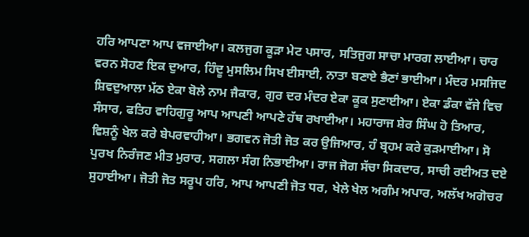ਹਰਿ ਆਪਣਾ ਆਪ ਵਜਾਈਆ। ਕਲਜੁਗ ਕੂੜਾ ਮੇਟ ਪਸਾਰ, ਸਤਿਜੁਗ ਸਾਚਾ ਮਾਰਗ ਲਾਈਆ। ਚਾਰ ਵਰਨ ਸੋਹਣ ਇਕ ਦੁਆਰ, ਹਿੰਦੂ ਮੁਸਲਿਮ ਸਿਖ ਈਸਾਈ, ਨਾਤਾ ਬਣਾਏ ਭੈਣਾਂ ਭਾਈਆ। ਮੰਦਰ ਮਸਜਿਦ ਸ਼ਿਵਦੁਆਲਾ ਮੱਠ ਏਕਾ ਬੋਲੇ ਨਾਮ ਜੈਕਾਰ, ਗੁਰ ਦਰ ਮੰਦਰ ਏਕਾ ਕੂਕ ਸੁਣਾਈਆ। ਏਕਾ ਡੰਕਾ ਵੱਜੇ ਵਿਚ ਸੰਸਾਰ, ਫਤਿਹ ਵਾਹਿਗੁਰੂ ਆਪ ਆਪਣੀ ਆਪਣੇ ਹੱਥ ਰਖਾਈਆ। ਮਹਾਰਾਜ ਸ਼ੇਰ ਸਿੰਘ ਹੋ ਤਿਆਰ, ਵਿਸ਼ਨੂੰ ਖੇਲ ਕਰੇ ਬੇਪਰਵਾਹੀਆ। ਭਗਵਨ ਜੋਤੀ ਜੋਤ ਕਰ ਉਜਿਆਰ, ਹੰ ਬ੍ਰਹਮ ਕਰੇ ਕੁੜਮਾਈਆ। ਸੋ ਪੁਰਖ ਨਿਰੰਜਣ ਮੀਤ ਮੁਰਾਰ, ਸਗਲਾ ਸੰਗ ਨਿਭਾਈਆ। ਰਾਜ ਜੋਗ ਸੱਚਾ ਸਿਕਦਾਰ, ਸਾਚੀ ਰਈਅਤ ਦਏ ਸੁਹਾਈਆ। ਜੋਤੀ ਜੋਤ ਸਰੂਪ ਹਰਿ, ਆਪ ਆਪਣੀ ਜੋਤ ਧਰ, ਖੇਲੇ ਖੇਲ ਅਗੰਮ ਅਪਾਰ, ਅਲੱਖ ਅਗੋਚਰ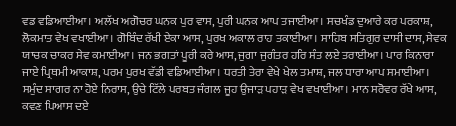ਵਡ ਵਡਿਆਈਆ। ਅਲੱਖ ਅਗੋਚਰ ਘਨਕ ਪੁਰ ਵਾਸ, ਪੁਰੀ ਘਨਕ ਆਪ ਤਜਾਈਆ। ਸਚਖੰਡ ਦੁਆਰੇ ਕਰ ਪਰਕਾਸ਼, ਲੋਕਮਾਤ ਵੇਖ ਵਖਾਈਆ। ਗੋਬਿੰਦ ਰੱਖੀ ਏਕਾ ਆਸ, ਪੁਰਖ ਅਕਾਲ ਰਾਹ ਤਕਾਈਆ। ਸਾਹਿਬ ਸਤਿਗੁਰ ਦਾਸੀ ਦਾਸ, ਸੇਵਕ ਯਾਚਕ ਚਾਕਰ ਸੇਵ ਕਮਾਈਆ। ਜਨ ਭਗਤਾਂ ਪੂਰੀ ਕਰੇ ਆਸ, ਜੁਗਾ ਜੁਗੰਤਰ ਹਰਿ ਸੰਤ ਲਏ ਤਰਾਈਆ। ਪਾਰ ਕਿਨਾਰਾ ਜਾਏ ਪ੍ਰਿਥਮੀ ਆਕਾਸ਼, ਪਰਮ ਪੁਰਖ ਵੱਡੀ ਵਡਿਆਈਆ। ਧਰਤੀ ਤੇਰਾ ਵੇਖੇ ਖੇਲ ਤਮਾਸ਼, ਜਲ ਧਾਰਾ ਆਪ ਸਮਾਈਆ। ਸਮੁੰਦ ਸਾਗਰ ਨਾ ਹੋਏ ਨਿਰਾਸ, ਉਚੇ ਟਿੱਲੇ ਪਰਬਤ ਜੰਗਲ ਜੂਹ ਉਜਾੜ ਪਹਾੜ ਵੇਖ ਵਖਾਈਆ। ਮਾਨ ਸਰੋਵਰ ਰੱਖੇ ਆਸ, ਕਵਣ ਪਿਆਸ ਦਏ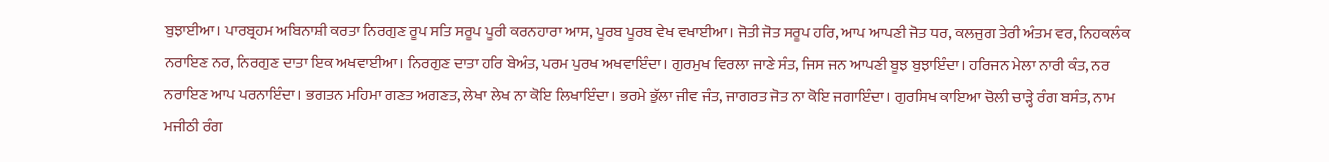ਬੁਝਾਈਆ। ਪਾਰਬ੍ਰਹਮ ਅਬਿਨਾਸ਼ੀ ਕਰਤਾ ਨਿਰਗੁਣ ਰੂਪ ਸਤਿ ਸਰੂਪ ਪੂਰੀ ਕਰਨਹਾਰਾ ਆਸ, ਪੂਰਬ ਪੂਰਬ ਵੇਖ ਵਖਾਈਆ। ਜੋਤੀ ਜੋਤ ਸਰੂਪ ਹਰਿ, ਆਪ ਆਪਣੀ ਜੋਤ ਧਰ, ਕਲਜੁਗ ਤੇਰੀ ਅੰਤਮ ਵਰ, ਨਿਹਕਲੰਕ ਨਰਾਇਣ ਨਰ, ਨਿਰਗੁਣ ਦਾਤਾ ਇਕ ਅਖਵਾਈਆ। ਨਿਰਗੁਣ ਦਾਤਾ ਹਰਿ ਬੇਅੰਤ, ਪਰਮ ਪੁਰਖ ਅਖਵਾਇੰਦਾ। ਗੁਰਮੁਖ ਵਿਰਲਾ ਜਾਣੇ ਸੰਤ, ਜਿਸ ਜਨ ਆਪਣੀ ਬੂਝ ਬੁਝਾਇੰਦਾ। ਹਰਿਜਨ ਮੇਲਾ ਨਾਰੀ ਕੰਤ, ਨਰ ਨਰਾਇਣ ਆਪ ਪਰਨਾਇੰਦਾ। ਭਗਤਨ ਮਹਿਮਾ ਗਣਤ ਅਗਣਤ, ਲੇਖਾ ਲੇਖ ਨਾ ਕੋਇ ਲਿਖਾਇੰਦਾ। ਭਰਮੇ ਭੁੱਲਾ ਜੀਵ ਜੰਤ, ਜਾਗਰਤ ਜੋਤ ਨਾ ਕੋਇ ਜਗਾਇੰਦਾ। ਗੁਰਸਿਖ ਕਾਇਆ ਚੋਲੀ ਚਾੜ੍ਹੇ ਰੰਗ ਬਸੰਤ, ਨਾਮ ਮਜੀਠੀ ਰੰਗ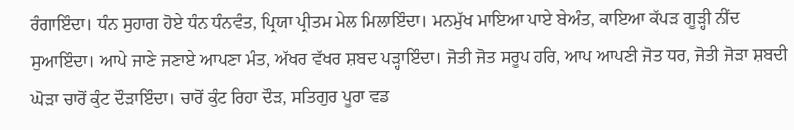ਰੰਗਾਇੰਦਾ। ਧੰਨ ਸੁਹਾਗ ਹੋਏ ਧੰਨ ਧੰਨਵੰਤ, ਪ੍ਰਿਯਾ ਪ੍ਰੀਤਮ ਮੇਲ ਮਿਲਾਇੰਦਾ। ਮਨਮੁੱਖ ਮਾਇਆ ਪਾਏ ਬੇਅੰਤ, ਕਾਇਆ ਕੱਪੜ ਗੂੜ੍ਹੀ ਨੀਂਦ ਸੁਆਇੰਦਾ। ਆਪੇ ਜਾਣੇ ਜਣਾਏ ਆਪਣਾ ਮੰਤ, ਅੱਖਰ ਵੱਖਰ ਸ਼ਬਦ ਪੜ੍ਹਾਇੰਦਾ। ਜੋਤੀ ਜੋਤ ਸਰੂਪ ਹਰਿ, ਆਪ ਆਪਣੀ ਜੋਤ ਧਰ, ਜੋਤੀ ਜੋੜਾ ਸ਼ਬਦੀ ਘੋੜਾ ਚਾਰੋਂ ਕੁੰਟ ਦੌੜਾਇੰਦਾ। ਚਾਰੋਂ ਕੁੰਟ ਰਿਹਾ ਦੌੜ, ਸਤਿਗੁਰ ਪੂਰਾ ਵਡ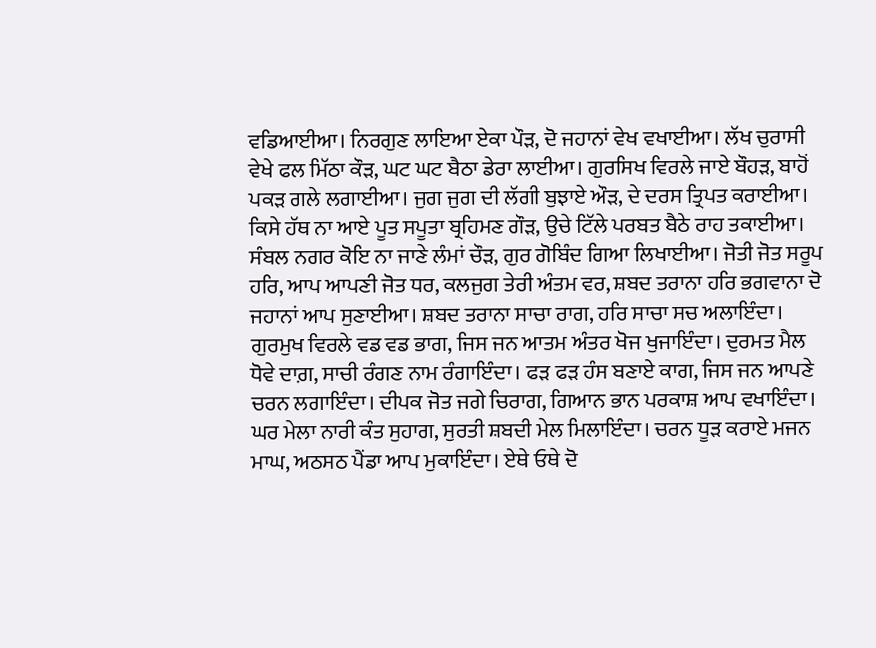ਵਡਿਆਈਆ। ਨਿਰਗੁਣ ਲਾਇਆ ਏਕਾ ਪੌੜ, ਦੋ ਜਹਾਨਾਂ ਵੇਖ ਵਖਾਈਆ। ਲੱਖ ਚੁਰਾਸੀ ਵੇਖੇ ਫਲ ਮਿੱਠਾ ਕੌੜ, ਘਟ ਘਟ ਬੈਠਾ ਡੇਰਾ ਲਾਈਆ। ਗੁਰਸਿਖ ਵਿਰਲੇ ਜਾਏ ਬੌਹੜ, ਬਾਹੋਂ ਪਕੜ ਗਲੇ ਲਗਾਈਆ। ਜੁਗ ਜੁਗ ਦੀ ਲੱਗੀ ਬੁਝਾਏ ਔੜ, ਦੇ ਦਰਸ ਤ੍ਰਿਪਤ ਕਰਾਈਆ। ਕਿਸੇ ਹੱਥ ਨਾ ਆਏ ਪੂਤ ਸਪੂਤਾ ਬ੍ਰਹਿਮਣ ਗੌੜ, ਉਚੇ ਟਿੱਲੇ ਪਰਬਤ ਬੈਠੇ ਰਾਹ ਤਕਾਈਆ। ਸੰਬਲ ਨਗਰ ਕੋਇ ਨਾ ਜਾਣੇ ਲੰਮਾਂ ਚੌੜ, ਗੁਰ ਗੋਬਿੰਦ ਗਿਆ ਲਿਖਾਈਆ। ਜੋਤੀ ਜੋਤ ਸਰੂਪ ਹਰਿ, ਆਪ ਆਪਣੀ ਜੋਤ ਧਰ, ਕਲਜੁਗ ਤੇਰੀ ਅੰਤਮ ਵਰ, ਸ਼ਬਦ ਤਰਾਨਾ ਹਰਿ ਭਗਵਾਨਾ ਦੋ ਜਹਾਨਾਂ ਆਪ ਸੁਣਾਈਆ। ਸ਼ਬਦ ਤਰਾਨਾ ਸਾਚਾ ਰਾਗ, ਹਰਿ ਸਾਚਾ ਸਚ ਅਲਾਇੰਦਾ। ਗੁਰਮੁਖ ਵਿਰਲੇ ਵਡ ਵਡ ਭਾਗ, ਜਿਸ ਜਨ ਆਤਮ ਅੰਤਰ ਖੋਜ ਖੁਜਾਇੰਦਾ। ਦੁਰਮਤ ਮੈਲ ਧੋਵੇ ਦਾਗ਼, ਸਾਚੀ ਰੰਗਣ ਨਾਮ ਰੰਗਾਇੰਦਾ। ਫੜ ਫੜ ਹੰਸ ਬਣਾਏ ਕਾਗ, ਜਿਸ ਜਨ ਆਪਣੇ ਚਰਨ ਲਗਾਇੰਦਾ। ਦੀਪਕ ਜੋਤ ਜਗੇ ਚਿਰਾਗ, ਗਿਆਨ ਭਾਨ ਪਰਕਾਸ਼ ਆਪ ਵਖਾਇੰਦਾ। ਘਰ ਮੇਲਾ ਨਾਰੀ ਕੰਤ ਸੁਹਾਗ, ਸੁਰਤੀ ਸ਼ਬਦੀ ਮੇਲ ਮਿਲਾਇੰਦਾ। ਚਰਨ ਧੂੜ ਕਰਾਏ ਮਜਨ ਮਾਘ, ਅਠਸਠ ਪੈਂਡਾ ਆਪ ਮੁਕਾਇੰਦਾ। ਏਥੇ ਓਥੇ ਦੋ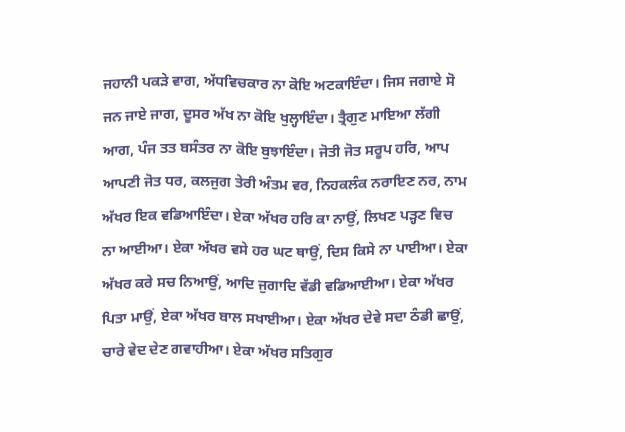ਜਹਾਨੀ ਪਕੜੇ ਵਾਗ, ਅੱਧਵਿਚਕਾਰ ਨਾ ਕੋਇ ਅਟਕਾਇੰਦਾ। ਜਿਸ ਜਗਾਏ ਸੋ ਜਨ ਜਾਏ ਜਾਗ, ਦੂਸਰ ਅੱਖ ਨਾ ਕੋਇ ਖੁਲ੍ਹਾਇੰਦਾ। ਤ੍ਰੈਗੁਣ ਮਾਇਆ ਲੱਗੀ ਆਗ, ਪੰਜ ਤਤ ਬਸੰਤਰ ਨਾ ਕੋਇ ਬੁਝਾਇੰਦਾ। ਜੋਤੀ ਜੋਤ ਸਰੂਪ ਹਰਿ, ਆਪ ਆਪਣੀ ਜੋਤ ਧਰ, ਕਲਜੁਗ ਤੇਰੀ ਅੰਤਮ ਵਰ, ਨਿਹਕਲੰਕ ਨਰਾਇਣ ਨਰ, ਨਾਮ ਅੱਖਰ ਇਕ ਵਡਿਆਇੰਦਾ। ਏਕਾ ਅੱਖਰ ਹਰਿ ਕਾ ਨਾਉਂ, ਲਿਖਣ ਪੜ੍ਹਣ ਵਿਚ ਨਾ ਆਈਆ। ਏਕਾ ਅੱਖਰ ਵਸੇ ਹਰ ਘਟ ਥਾਉਂ, ਦਿਸ ਕਿਸੇ ਨਾ ਪਾਈਆ। ਏਕਾ ਅੱਖਰ ਕਰੇ ਸਚ ਨਿਆਉਂ, ਆਦਿ ਜੁਗਾਦਿ ਵੱਡੀ ਵਡਿਆਈਆ। ਏਕਾ ਅੱਖਰ ਪਿਤਾ ਮਾਉਂ, ਏਕਾ ਅੱਖਰ ਬਾਲ ਸਖਾਈਆ। ਏਕਾ ਅੱਖਰ ਦੇਵੇ ਸਦਾ ਠੰਡੀ ਛਾਉਂ, ਚਾਰੇ ਵੇਦ ਦੇਣ ਗਵਾਹੀਆ। ਏਕਾ ਅੱਖਰ ਸਤਿਗੁਰ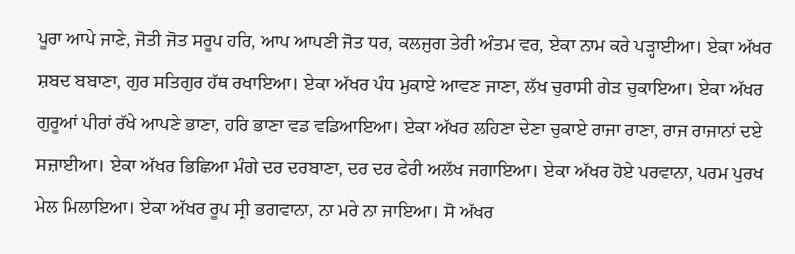ਪੂਰਾ ਆਪੇ ਜਾਣੇ, ਜੋਤੀ ਜੋਤ ਸਰੂਪ ਹਰਿ, ਆਪ ਆਪਣੀ ਜੋਤ ਧਰ, ਕਲਜੁਗ ਤੇਰੀ ਅੰਤਮ ਵਰ, ਏਕਾ ਨਾਮ ਕਰੇ ਪੜ੍ਹਾਈਆ। ਏਕਾ ਅੱਖਰ ਸ਼ਬਦ ਬਬਾਣਾ, ਗੁਰ ਸਤਿਗੁਰ ਹੱਥ ਰਖਾਇਆ। ਏਕਾ ਅੱਖਰ ਪੰਧ ਮੁਕਾਏ ਆਵਣ ਜਾਣਾ, ਲੱਖ ਚੁਰਾਸੀ ਗੇੜ ਚੁਕਾਇਆ। ਏਕਾ ਅੱਖਰ ਗੁਰੂਆਂ ਪੀਰਾਂ ਰੱਖੇ ਆਪਣੇ ਭਾਣਾ, ਹਰਿ ਭਾਣਾ ਵਡ ਵਡਿਆਇਆ। ਏਕਾ ਅੱਖਰ ਲਹਿਣਾ ਦੇਣਾ ਚੁਕਾਏ ਰਾਜਾ ਰਾਣਾ, ਰਾਜ ਰਾਜਾਨਾਂ ਦਏ ਸਜ਼ਾਈਆ। ਏਕਾ ਅੱਖਰ ਭਿਛਿਆ ਮੰਗੇ ਦਰ ਦਰਬਾਣਾ, ਦਰ ਦਰ ਫੇਰੀ ਅਲੱਖ ਜਗਾਇਆ। ਏਕਾ ਅੱਖਰ ਹੋਏ ਪਰਵਾਨਾ, ਪਰਮ ਪੁਰਖ ਮੇਲ ਮਿਲਾਇਆ। ਏਕਾ ਅੱਖਰ ਰੂਪ ਸ੍ਰੀ ਭਗਵਾਨਾ, ਨਾ ਮਰੇ ਨਾ ਜਾਇਆ। ਸੋ ਅੱਖਰ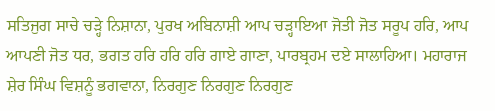ਸਤਿਜੁਗ ਸਾਚੇ ਚੜ੍ਹੇ ਨਿਸ਼ਾਨਾ, ਪੁਰਖ ਅਬਿਨਾਸ਼ੀ ਆਪ ਚੜ੍ਹਾਇਆ ਜੋਤੀ ਜੋਤ ਸਰੂਪ ਹਰਿ, ਆਪ ਆਪਣੀ ਜੋਤ ਧਰ, ਭਗਤ ਹਰਿ ਹਰਿ ਹਰਿ ਗਾਏ ਗਾਣਾ, ਪਾਰਬ੍ਰਹਮ ਦਏ ਸਾਲਾਹਿਆ। ਮਹਾਰਾਜ ਸ਼ੇਰ ਸਿੰਘ ਵਿਸ਼ਨੂੰ ਭਗਵਾਨਾ, ਨਿਰਗੁਣ ਨਿਰਗੁਣ ਨਿਰਗੁਣ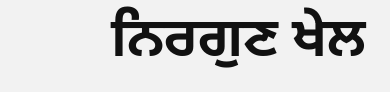ਨਿਰਗੁਣ ਖੇਲ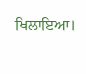ਖਿਲਾਇਆ।